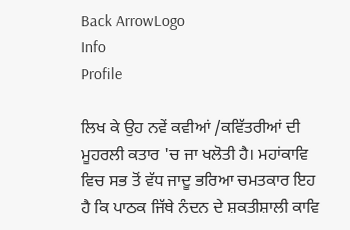Back ArrowLogo
Info
Profile

ਲਿਖ ਕੇ ਉਹ ਨਵੇਂ ਕਵੀਆਂ /ਕਵਿੱਤਰੀਆਂ ਦੀ ਮੂਹਰਲੀ ਕਤਾਰ 'ਚ ਜਾ ਖਲੋਤੀ ਹੈ। ਮਹਾਂਕਾਵਿ ਵਿਚ ਸਭ ਤੋਂ ਵੱਧ ਜਾਦੂ ਭਰਿਆ ਚਮਤਕਾਰ ਇਹ ਹੈ ਕਿ ਪਾਠਕ ਜਿੱਥੇ ਨੰਦਨ ਦੇ ਸ਼ਕਤੀਸ਼ਾਲੀ ਕਾਵਿ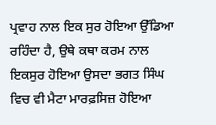ਪ੍ਰਵਾਹ ਨਾਲ ਇਕ ਸੁਰ ਹੋਇਆ ਉੱਡਿਆ ਰਹਿੰਦਾ ਹੈ, ਉਥੇ ਕਥਾ ਕਰਮ ਨਾਲ ਇਕਸੁਰ ਹੋਇਆ ਉਸਦਾ ਭਗਤ ਸਿੰਘ ਵਿਚ ਵੀ ਮੈਟਾ ਮਾਰਫ਼ਸਿਜ਼ ਹੋਇਆ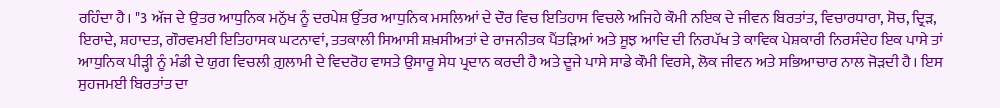ਰਹਿੰਦਾ ਹੈ। "3 ਅੱਜ ਦੇ ਉਤਰ ਆਧੁਨਿਕ ਮਨੁੱਖ ਨੂੰ ਦਰਪੇਸ਼ ਉੱਤਰ ਆਧੁਨਿਕ ਮਸਲਿਆਂ ਦੇ ਦੌਰ ਵਿਚ ਇਤਿਹਾਸ ਵਿਚਲੇ ਅਜਿਹੇ ਕੌਮੀ ਨਇਕ ਦੇ ਜੀਵਨ ਬਿਰਤਾਂਤ, ਵਿਚਾਰਧਾਰਾ, ਸੋਚ, ਦ੍ਰਿੜ, ਇਰਾਦੇ, ਸ਼ਹਾਦਤ, ਗੌਰਵਮਈ ਇਤਿਹਾਸਕ ਘਟਨਾਵਾਂ, ਤਤਕਾਲੀ ਸਿਆਸੀ ਸ਼ਖ਼ਸੀਅਤਾਂ ਦੇ ਰਾਜਨੀਤਕ ਪੈਂਤੜਿਆਂ ਅਤੇ ਸੂਝ ਆਦਿ ਦੀ ਨਿਰਪੱਖ ਤੇ ਕਾਵਿਕ ਪੇਸ਼ਕਾਰੀ ਨਿਰਸੰਦੇਹ ਇਕ ਪਾਸੇ ਤਾਂ ਆਧੁਨਿਕ ਪੀੜ੍ਹੀ ਨੂੰ ਮੰਡੀ ਦੇ ਯੁਗ ਵਿਚਲੀ ਗ਼ੁਲਾਮੀ ਦੇ ਵਿਦਰੋਹ ਵਾਸਤੇ ਉਸਾਰੂ ਸੇਧ ਪ੍ਰਦਾਨ ਕਰਦੀ ਹੈ ਅਤੇ ਦੂਜੇ ਪਾਸੇ ਸਾਡੇ ਕੌਮੀ ਵਿਰਸੇ, ਲੋਕ ਜੀਵਨ ਅਤੇ ਸਭਿਆਚਾਰ ਨਾਲ ਜੋੜਦੀ ਹੈ। ਇਸ ਸੁਹਜਮਈ ਬਿਰਤਾਂਤ ਦਾ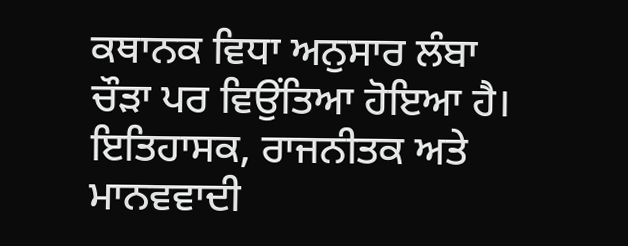ਕਥਾਨਕ ਵਿਧਾ ਅਨੁਸਾਰ ਲੰਬਾ ਚੌੜਾ ਪਰ ਵਿਉਂਤਿਆ ਹੋਇਆ ਹੈ। ਇਤਿਹਾਸਕ, ਰਾਜਨੀਤਕ ਅਤੇ ਮਾਨਵਵਾਦੀ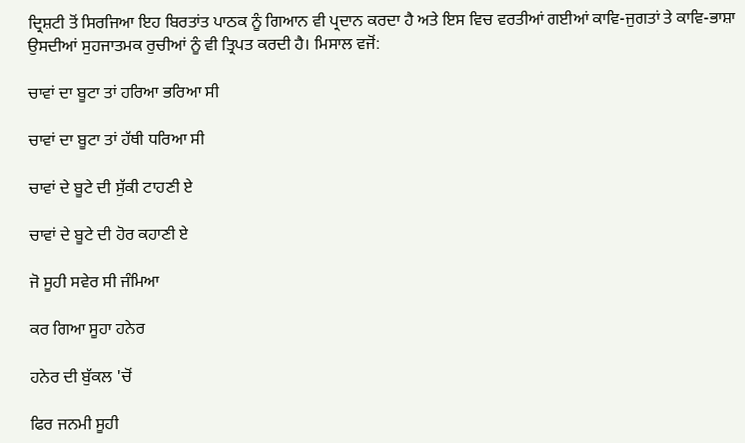ਦ੍ਰਿਸ਼ਟੀ ਤੋਂ ਸਿਰਜਿਆ ਇਹ ਬਿਰਤਾਂਤ ਪਾਠਕ ਨੂੰ ਗਿਆਨ ਵੀ ਪ੍ਰਦਾਨ ਕਰਦਾ ਹੈ ਅਤੇ ਇਸ ਵਿਚ ਵਰਤੀਆਂ ਗਈਆਂ ਕਾਵਿ-ਜੁਗਤਾਂ ਤੇ ਕਾਵਿ-ਭਾਸ਼ਾ ਉਸਦੀਆਂ ਸੁਹਜਾਤਮਕ ਰੁਚੀਆਂ ਨੂੰ ਵੀ ਤ੍ਰਿਪਤ ਕਰਦੀ ਹੈ। ਮਿਸਾਲ ਵਜੋਂ:

ਚਾਵਾਂ ਦਾ ਬੂਟਾ ਤਾਂ ਹਰਿਆ ਭਰਿਆ ਸੀ

ਚਾਵਾਂ ਦਾ ਬੂਟਾ ਤਾਂ ਹੱਥੀ ਧਰਿਆ ਸੀ

ਚਾਵਾਂ ਦੇ ਬੂਟੇ ਦੀ ਸੁੱਕੀ ਟਾਹਣੀ ਏ

ਚਾਵਾਂ ਦੇ ਬੂਟੇ ਦੀ ਹੋਰ ਕਹਾਣੀ ਏ

ਜੋ ਸੂਹੀ ਸਵੇਰ ਸੀ ਜੰਮਿਆ

ਕਰ ਗਿਆ ਸੂਹਾ ਹਨੇਰ

ਹਨੇਰ ਦੀ ਬੁੱਕਲ 'ਚੋਂ

ਫਿਰ ਜਨਮੀ ਸੂਹੀ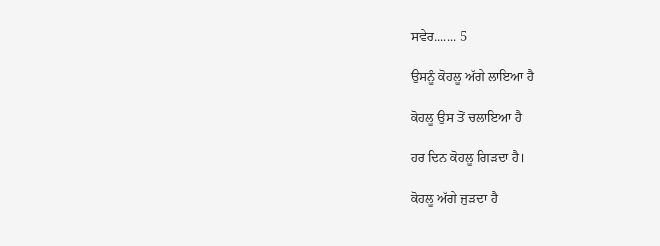ਸਵੇਰ....... 5

ਉਸਨੂੰ ਕੋਹਲੂ ਅੱਗੇ ਲਾਇਆ ਹੈ

ਕੋਹਲੂ ਉਸ ਤੋਂ ਚਲਾਇਆ ਹੈ

ਹਰ ਦਿਨ ਕੋਹਲੂ ਗਿੜਦਾ ਹੈ।

ਕੋਹਲੂ ਅੱਗੇ ਜੁੜਦਾ ਹੈ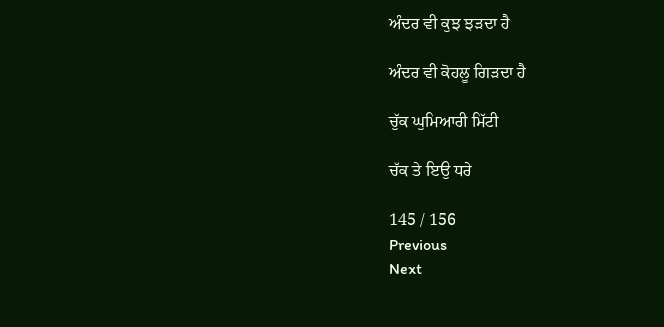ਅੰਦਰ ਵੀ ਕੁਝ ਝੜਦਾ ਹੈ

ਅੰਦਰ ਵੀ ਕੋਹਲੂ ਗਿੜਦਾ ਹੈ

ਚੁੱਕ ਘੁਮਿਆਰੀ ਮਿੱਟੀ

ਚੱਕ ਤੇ ਇਉ ਧਰੇ

145 / 156
Previous
Next